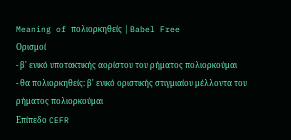Meaning of πολιορκηθείς | Babel Free
Ορισμοί
- β' ενικό υποτακτικής αορίστου του ρήματος πολιορκούμαι
- θα πολιορκηθείς: β' ενικό οριστικής στιγμιαίου μέλλοντα του ρήματος πολιορκούμαι
Επίπεδο CEFR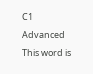C1
Advanced
This word is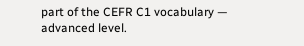part of the CEFR C1 vocabulary — advanced level.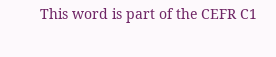This word is part of the CEFR C1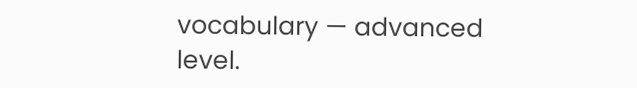vocabulary — advanced level.